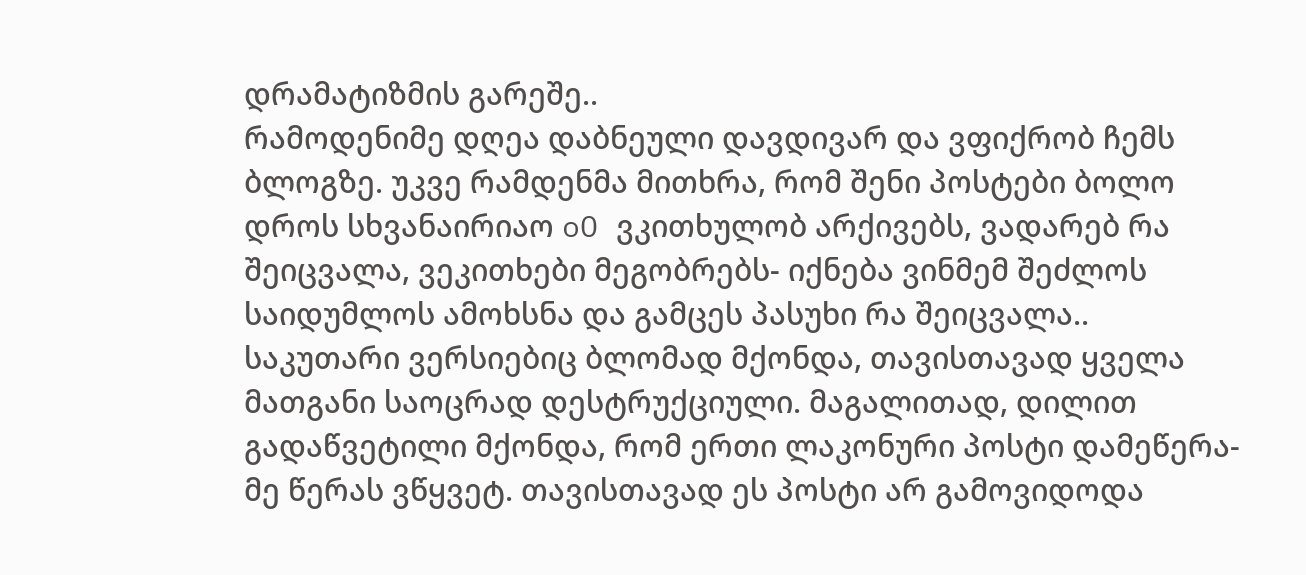დრამატიზმის გარეშე..
რამოდენიმე დღეა დაბნეული დავდივარ და ვფიქრობ ჩემს ბლოგზე. უკვე რამდენმა მითხრა, რომ შენი პოსტები ბოლო დროს სხვანაირიაო oO ვკითხულობ არქივებს, ვადარებ რა შეიცვალა, ვეკითხები მეგობრებს- იქნება ვინმემ შეძლოს საიდუმლოს ამოხსნა და გამცეს პასუხი რა შეიცვალა..
საკუთარი ვერსიებიც ბლომად მქონდა, თავისთავად ყველა მათგანი საოცრად დესტრუქციული. მაგალითად, დილით გადაწვეტილი მქონდა, რომ ერთი ლაკონური პოსტი დამეწერა- მე წერას ვწყვეტ. თავისთავად ეს პოსტი არ გამოვიდოდა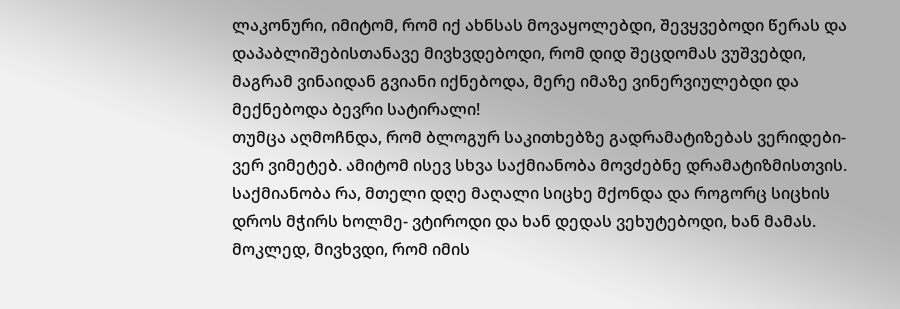ლაკონური, იმიტომ, რომ იქ ახნსას მოვაყოლებდი, შევყვებოდი წერას და დაპაბლიშებისთანავე მივხვდებოდი, რომ დიდ შეცდომას ვუშვებდი, მაგრამ ვინაიდან გვიანი იქნებოდა, მერე იმაზე ვინერვიულებდი და მექნებოდა ბევრი სატირალი!
თუმცა აღმოჩნდა, რომ ბლოგურ საკითხებზე გადრამატიზებას ვერიდები- ვერ ვიმეტებ. ამიტომ ისევ სხვა საქმიანობა მოვძებნე დრამატიზმისთვის. საქმიანობა რა, მთელი დღე მაღალი სიცხე მქონდა და როგორც სიცხის დროს მჭირს ხოლმე- ვტიროდი და ხან დედას ვეხუტებოდი, ხან მამას.
მოკლედ, მივხვდი, რომ იმის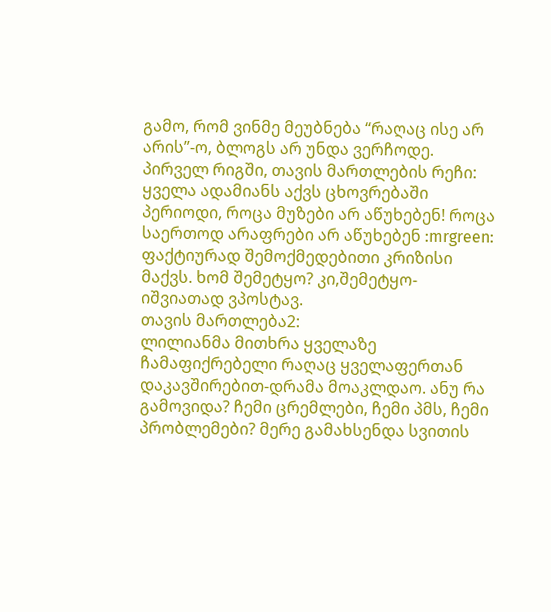გამო, რომ ვინმე მეუბნება “რაღაც ისე არ არის”-ო, ბლოგს არ უნდა ვერჩოდე.
პირველ რიგში, თავის მართლების რეჩი:
ყველა ადამიანს აქვს ცხოვრებაში პერიოდი, როცა მუზები არ აწუხებენ! როცა საერთოდ არაფრები არ აწუხებენ :mrgreen: ფაქტიურად შემოქმედებითი კრიზისი მაქვს. ხომ შემეტყო? კი,შემეტყო- იშვიათად ვპოსტავ.
თავის მართლება2:
ლილიანმა მითხრა ყველაზე ჩამაფიქრებელი რაღაც ყველაფერთან დაკავშირებით-დრამა მოაკლდაო. ანუ რა გამოვიდა? ჩემი ცრემლები, ჩემი პმს, ჩემი პრობლემები? მერე გამახსენდა სვითის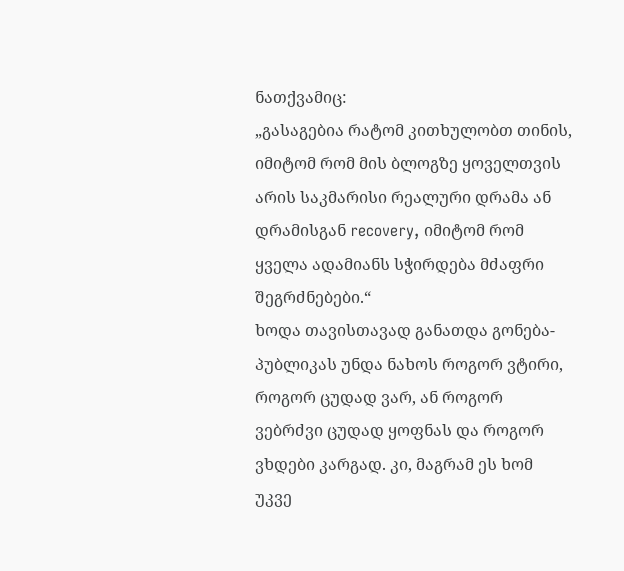ნათქვამიც:
„გასაგებია რატომ კითხულობთ თინის, იმიტომ რომ მის ბლოგზე ყოველთვის არის საკმარისი რეალური დრამა ან დრამისგან recovery, იმიტომ რომ ყველა ადამიანს სჭირდება მძაფრი შეგრძნებები.“
ხოდა თავისთავად განათდა გონება- პუბლიკას უნდა ნახოს როგორ ვტირი, როგორ ცუდად ვარ, ან როგორ ვებრძვი ცუდად ყოფნას და როგორ ვხდები კარგად. კი, მაგრამ ეს ხომ უკვე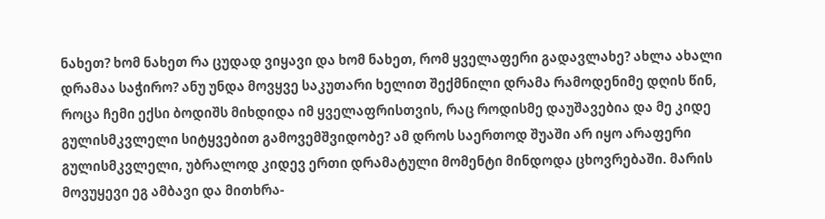ნახეთ? ხომ ნახეთ რა ცუდად ვიყავი და ხომ ნახეთ, რომ ყველაფერი გადავლახე? ახლა ახალი დრამაა საჭირო? ანუ უნდა მოვყვე საკუთარი ხელით შექმნილი დრამა რამოდენიმე დღის წინ, როცა ჩემი ექსი ბოდიშს მიხდიდა იმ ყველაფრისთვის, რაც როდისმე დაუშავებია და მე კიდე გულისმკვლელი სიტყვებით გამოვემშვიდობე? ამ დროს საერთოდ შუაში არ იყო არაფერი გულისმკვლელი, უბრალოდ კიდევ ერთი დრამატული მომენტი მინდოდა ცხოვრებაში. მარის მოვუყევი ეგ ამბავი და მითხრა-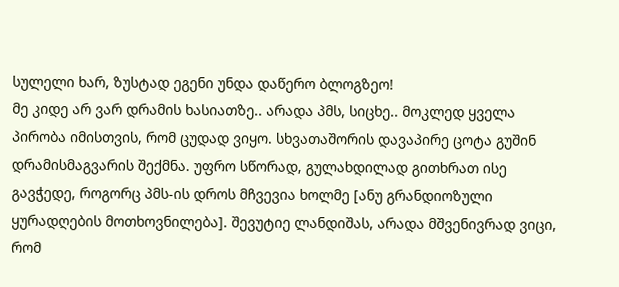სულელი ხარ, ზუსტად ეგენი უნდა დაწერო ბლოგზეო!
მე კიდე არ ვარ დრამის ხასიათზე.. არადა პმს, სიცხე.. მოკლედ ყველა პირობა იმისთვის, რომ ცუდად ვიყო. სხვათაშორის დავაპირე ცოტა გუშინ დრამისმაგვარის შექმნა. უფრო სწორად, გულახდილად გითხრათ ისე გავჭედე, როგორც პმს-ის დროს მჩვევია ხოლმე [ანუ გრანდიოზული ყურადღების მოთხოვნილება]. შევუტიე ლანდიშას, არადა მშვენივრად ვიცი, რომ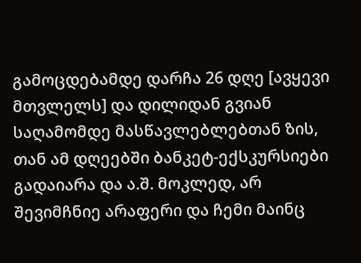გამოცდებამდე დარჩა 26 დღე [ავყევი მთვლელს] და დილიდან გვიან საღამომდე მასწავლებლებთან ზის, თან ამ დღეებში ბანკეტ-ექსკურსიები გადაიარა და ა.შ. მოკლედ, არ შევიმჩნიე არაფერი და ჩემი მაინც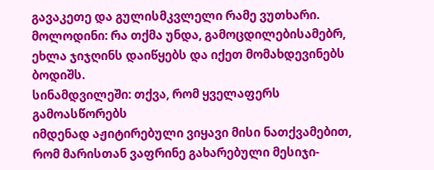გავაკეთე და გულისმკვლელი რამე ვუთხარი.
მოლოდინი: რა თქმა უნდა, გამოცდილებისამებრ, ეხლა ჯიჯღინს დაიწყებს და იქეთ მომახდევინებს ბოდიშს.
სინამდვილეში: თქვა, რომ ყველაფერს გამოასწორებს
იმდენად აჟიტირებული ვიყავი მისი ნათქვამებით, რომ მარისთან ვაფრინე გახარებული მესიჯი-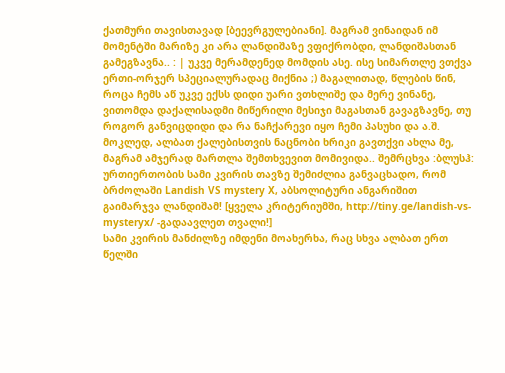ქათმური თავისთავად [ბეევრგულებიანი]. მაგრამ ვინაიდან იმ მომენტში მარიზე კი არა ლანდიშაზე ვფიქრობდი, ლანდიშასთან გამეგზავნა.. : | უკვე მერამდენედ მომდის ასე. ისე სიმართლე ვთქვა ერთი-ორჯერ სპეციალურადაც მიქნია ;) მაგალითად, წლების წინ, როცა ჩემს აწ უკვე ექსს დიდი უარი ვთხლიშე და მერე ვინანე, ვითომდა დაქალისადმი მიწერილი მესიჯი მაგასთან გავაგზავნე, თუ როგორ განვიცდიდი და რა ნაჩქარევი იყო ჩემი პასუხი და ა.შ. მოკლედ, ალბათ ქალებისთვის ნაცნობი ხრიკი გავთქვი ახლა მე, მაგრამ ამჯერად მართლა შემთხვევით მომივიდა.. შემრცხვა :ბლუსჰ:
ურთიერთობის სამი კვირის თავზე შემიძლია განვაცხადო, რომ ბრძოლაში Landish VS mystery X, აბსოლიტური ანგარიშით გაიმარჯვა ლანდიშამ! [ყველა კრიტერიუმში, http://tiny.ge/landish-vs-mysteryx/ -გადაავლეთ თვალი!]
სამი კვირის მანძილზე იმდენი მოახერხა, რაც სხვა ალბათ ერთ წელში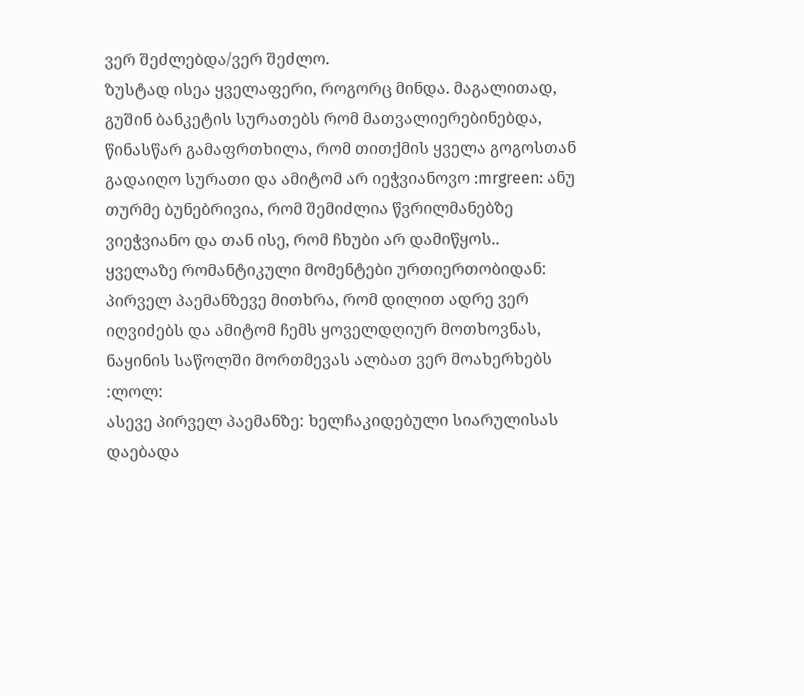ვერ შეძლებდა/ვერ შეძლო.
ზუსტად ისეა ყველაფერი, როგორც მინდა. მაგალითად, გუშინ ბანკეტის სურათებს რომ მათვალიერებინებდა, წინასწარ გამაფრთხილა, რომ თითქმის ყველა გოგოსთან გადაიღო სურათი და ამიტომ არ იეჭვიანოვო :mrgreen: ანუ თურმე ბუნებრივია, რომ შემიძლია წვრილმანებზე ვიეჭვიანო და თან ისე, რომ ჩხუბი არ დამიწყოს..
ყველაზე რომანტიკული მომენტები ურთიერთობიდან:
პირველ პაემანზევე მითხრა, რომ დილით ადრე ვერ იღვიძებს და ამიტომ ჩემს ყოველდღიურ მოთხოვნას, ნაყინის საწოლში მორთმევას ალბათ ვერ მოახერხებს :ლოლ:
ასევე პირველ პაემანზე: ხელჩაკიდებული სიარულისას დაებადა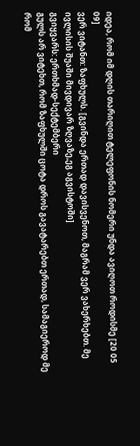იდეა, რომ იმ დღის თარიღით ტელეფონის ნომერი უნდა ავიღოთ როდისმე [20 05 09]
ვერ ვიტანთ: ზაფხულს. [გვინდა ერთად დავისვენოთ, მაგრამ ვერ ვახერხებთ. მე ივლისის შუაში მივდივარ ზღვაზე,ეგ აგვისტოში]
გვიყვარს: ერთხმად-სექტემბერი
გულს არ ვიტეხთ, რომ ზაფხულში ცოტა დროს გავატარებთ ერთად, სამაგიეროდ მე რომ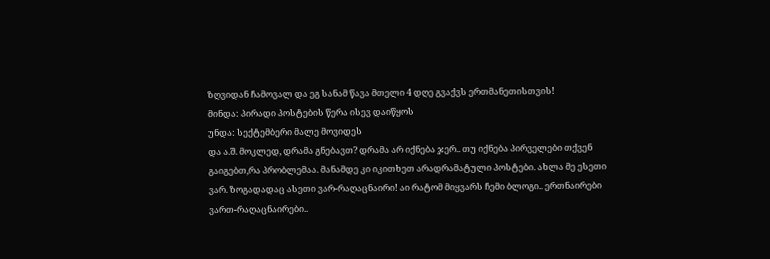ზღვიდან ჩამოვალ და ეგ სანამ წავა მთელი 4 დღე გვაქვს ერთმანეთისთვის!
მინდა: პირადი პოსტების წერა ისევ დაიწყოს
უნდა: სექტემბერი მალე მოვიდეს
და ა.შ. მოკლედ, დრამა გნებავთ? დრამა არ იქნება ჯერ.. თუ იქნება პირველები თქვენ გაიგებთ,რა პრობლემაა. მანამდე კი იკითხეთ არადრამატული პოსტები. ახლა მე ესეთი ვარ. ზოგადადაც ასეთი ვარ-რაღაცნაირი! აი რატომ მიყვარს ჩემი ბლოგი.. ერთნაირები ვართ-რაღაცნაირები..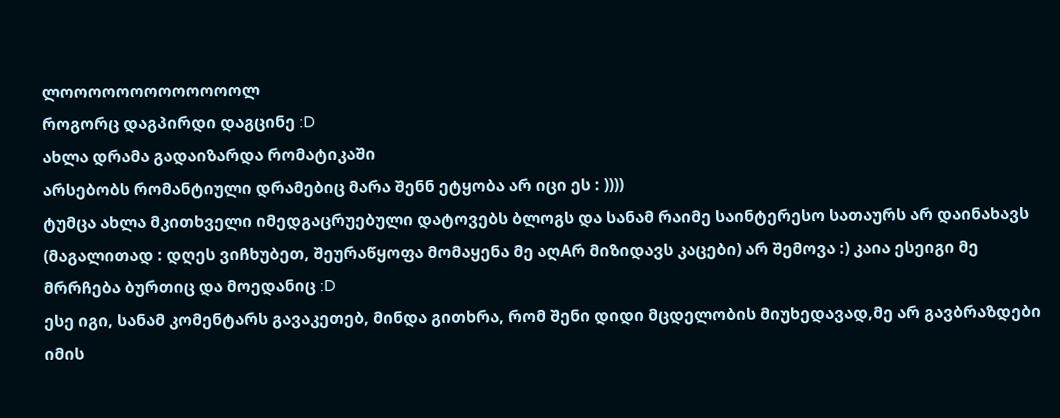ლოოოოოოოოოოოოოლ
როგორც დაგპირდი დაგცინე :D
ახლა დრამა გადაიზარდა რომატიკაში
არსებობს რომანტიული დრამებიც მარა შენნ ეტყობა არ იცი ეს : ))))
ტუმცა ახლა მკითხველი იმედგაცრუებული დატოვებს ბლოგს და სანამ რაიმე საინტერესო სათაურს არ დაინახავს (მაგალითად : დღეს ვიჩხუბეთ, შეურაწყოფა მომაყენა მე აღAრ მიზიდავს კაცები) არ შემოვა :) კაია ესეიგი მე მრრჩება ბურთიც და მოედანიც :D
ესე იგი, სანამ კომენტარს გავაკეთებ, მინდა გითხრა, რომ შენი დიდი მცდელობის მიუხედავად,მე არ გავბრაზდები იმის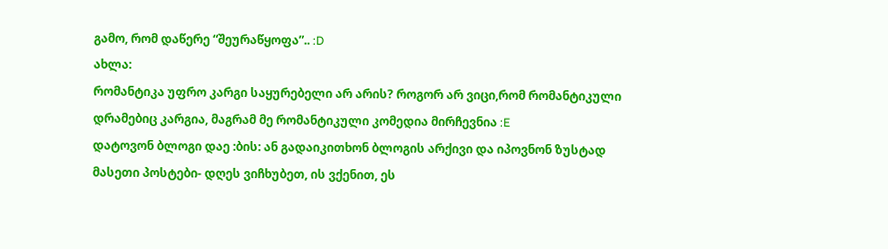გამო, რომ დაწერე “შეურაწყოფა”.. :D
ახლა:
რომანტიკა უფრო კარგი საყურებელი არ არის? როგორ არ ვიცი,რომ რომანტიკული დრამებიც კარგია, მაგრამ მე რომანტიკული კომედია მირჩევნია :E
დატოვონ ბლოგი დაე :ბის: ან გადაიკითხონ ბლოგის არქივი და იპოვნონ ზუსტად მასეთი პოსტები- დღეს ვიჩხუბეთ, ის ვქენით, ეს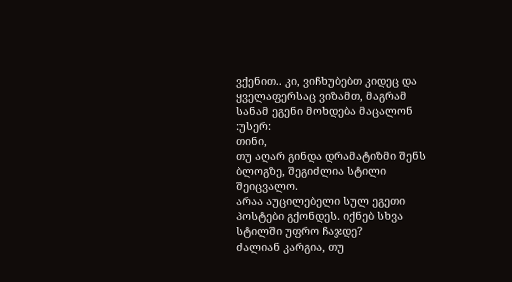ვქენით.. კი, ვიჩხუბებთ კიდეც და ყველაფერსაც ვიზამთ, მაგრამ სანამ ეგენი მოხდება მაცალონ :უსერ:
თინი,
თუ აღარ გინდა დრამატიზმი შენს ბლოგზე, შეგიძლია სტილი შეიცვალო.
არაა აუცილებელი სულ ეგეთი პოსტები გქონდეს. იქნებ სხვა სტილში უფრო ჩაჯდე?
ძალიან კარგია, თუ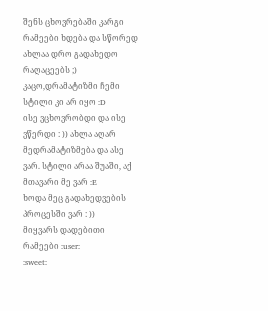შენს ცხოვრებაში კარგი რამეები ხდება და სწორედ ახლაა დრო გადახედო რაღაცეებს ;)
კაცო,დრამატიზმი ჩემი სტილი კი არ იყო :D
ისე ვცხოვრობდი და ისე ვწერდი : )) ახლა აღარ მედრამატიზმება და ასე ვარ. სტილი არაა შუაში, აქ მთავარი მე ვარ :E
ხოდა მეც გადახედვების პროცესში ვარ : ))
მიყვარს დადებითი რამეები :user:
:sweet: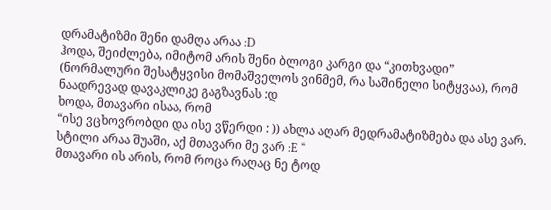დრამატიზმი შენი დამღა არაა :D
ჰოდა, შეიძლება, იმიტომ არის შენი ბლოგი კარგი და “კითხვადი” (ნორმალური შესატყვისი მომაშველოს ვინმემ, რა საშინელი სიტყვაა), რომ
ნაადრევად დავაკლიკე გაგზავნას :დ
ხოდა, მთავარი ისაა, რომ
“ისე ვცხოვრობდი და ისე ვწერდი : )) ახლა აღარ მედრამატიზმება და ასე ვარ. სტილი არაა შუაში, აქ მთავარი მე ვარ :E “
მთავარი ის არის, რომ როცა რაღაც ნე ტოდ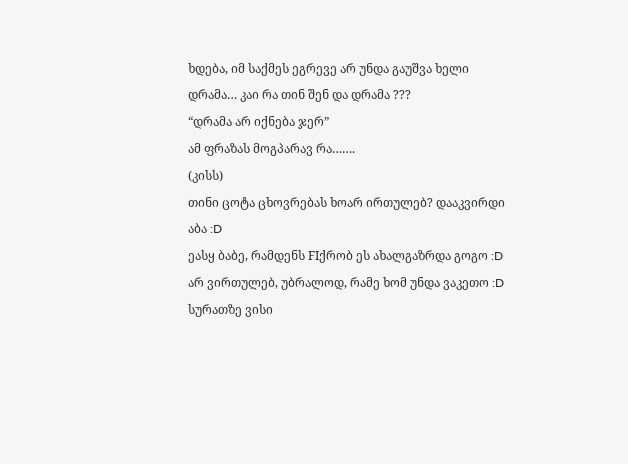ხდება, იმ საქმეს ეგრევე არ უნდა გაუშვა ხელი
დრამა… კაი რა თინ შენ და დრამა ???
“დრამა არ იქნება ჯერ”
ამ ფრაზას მოგპარავ რა…….
(კისს)
თინი ცოტა ცხოვრებას ხოარ ირთულებ? დააკვირდი აბა :D
ეასყ ბაბე, რამდენს FIქრობ ეს ახალგაზრდა გოგო :D
არ ვირთულებ, უბრალოდ, რამე ხომ უნდა ვაკეთო :D
სურათზე ვისი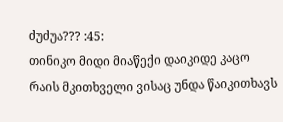ძუძუა??? :45:
თინიკო მიდი მიაწექი დაიკიდე კაცო რაის მკითხველი ვისაც უნდა წაიკითხავს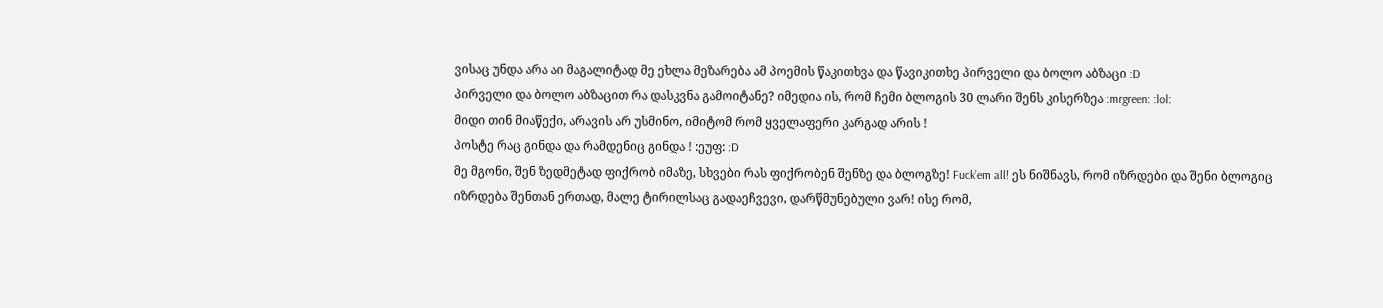ვისაც უნდა არა აი მაგალიტად მე ეხლა მეზარება ამ პოემის წაკითხვა და წავიკითხე პირველი და ბოლო აბზაცი :D
პირველი და ბოლო აბზაცით რა დასკვნა გამოიტანე? იმედია ის, რომ ჩემი ბლოგის 30 ლარი შენს კისერზეა :mrgreen: :lol:
მიდი თინ მიაწექი, არავის არ უსმინო, იმიტომ რომ ყველაფერი კარგად არის !
პოსტე რაც გინდა და რამდენიც გინდა ! :ეუფ: :D
მე მგონი, შენ ზედმეტად ფიქრობ იმაზე, სხვები რას ფიქრობენ შენზე და ბლოგზე! Fuck’em all! ეს ნიშნავს, რომ იზრდები და შენი ბლოგიც იზრდება შენთან ერთად, მალე ტირილსაც გადაეჩვევი, დარწმუნებული ვარ! ისე რომ,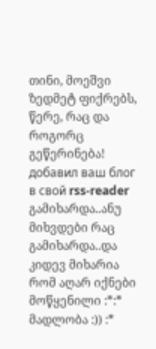თინი, მოეშვი ზედმეტ ფიქრებს, წერე, რაც და როგორც გეწერინება!
добавил ваш блог в свой rss-reader
გამიხარდა..ანუ მიხვდები რაც გამიხარდა..და კიდევ მიხარია რომ აღარ იქნები მოწყენილი :*:*
მადლობა :)) :*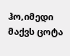ჰო,იმედი მაქვს ცოტა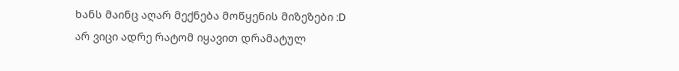ხანს მაინც აღარ მექნება მოწყენის მიზეზები :D
არ ვიცი ადრე რატომ იყავით დრამატულ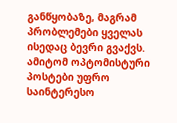განწყობაზე, მაგრამ პრობლემები ყველას ისედაც ბევრი გვაქვს. ამიტომ ოპტომისტური პოსტები უფრო საინტერესო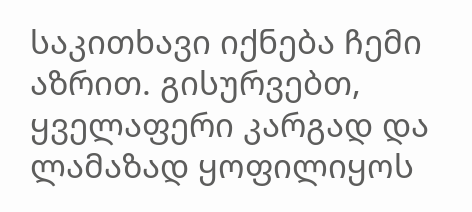საკითხავი იქნება ჩემი აზრით. გისურვებთ, ყველაფერი კარგად და ლამაზად ყოფილიყოს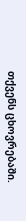თქვენს ცხოვრებაში.